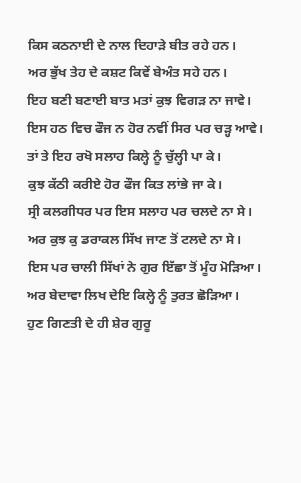ਕਿਸ ਕਠਨਾਈ ਦੇ ਨਾਲ ਦਿਹਾੜੇ ਬੀਤ ਰਹੇ ਹਨ।
ਅਰ ਭੁੱਖ ਤੇਹ ਦੇ ਕਸ਼ਟ ਕਿਵੇਂ ਬੇਅੰਤ ਸਹੇ ਹਨ।
ਇਹ ਬਣੀ ਬਣਾਈ ਬਾਤ ਮਤਾਂ ਕੁਝ ਵਿਗੜ ਨਾ ਜਾਵੇ।
ਇਸ ਹਠ ਵਿਚ ਫੌਜ ਨ ਹੋਰ ਨਵੀਂ ਸਿਰ ਪਰ ਚੜ੍ਹ ਆਵੇ।
ਤਾਂ ਤੇ ਇਹ ਰਖੋ ਸਲਾਹ ਕਿਲ੍ਹੇ ਨੂੰ ਚੁੱਲ੍ਹੀ ਪਾ ਕੇ।
ਕੁਝ ਕੱਠੀ ਕਰੀਏ ਹੋਰ ਫੌਜ ਕਿਤ ਲਾਂਭੇ ਜਾ ਕੇ।
ਸ੍ਰੀ ਕਲਗੀਧਰ ਪਰ ਇਸ ਸਲਾਹ ਪਰ ਚਲਦੇ ਨਾ ਸੇ।
ਅਰ ਕੁਝ ਕੁ ਡਰਾਕਲ ਸਿੱਖ ਜਾਣ ਤੋਂ ਟਲਦੇ ਨਾ ਸੇ।
ਇਸ ਪਰ ਚਾਲੀ ਸਿੱਖਾਂ ਨੇ ਗੁਰ ਇੱਛਾ ਤੋਂ ਮੂੰਹ ਮੋੜਿਆ।
ਅਰ ਬੇਦਾਵਾ ਲਿਖ ਦੇਇ ਕਿਲ੍ਹੇ ਨੂੰ ਤੁਰਤ ਛੋੜਿਆ।
ਹੁਣ ਗਿਣਤੀ ਦੇ ਹੀ ਸ਼ੇਰ ਗੁਰੂ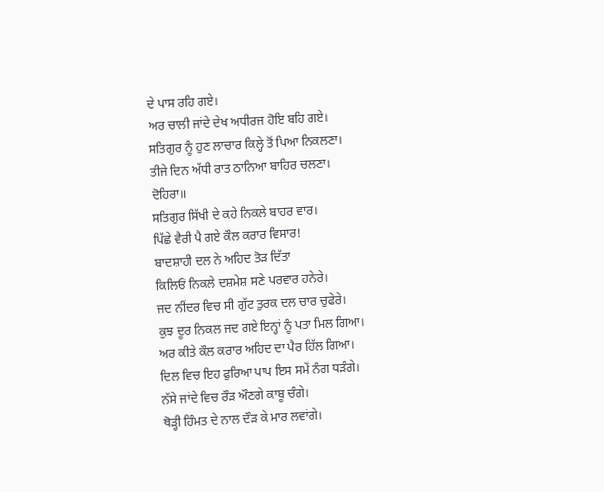ਦੇ ਪਾਸ ਰਹਿ ਗਏ।
ਅਰ ਚਾਲੀ ਜਾਂਦੇ ਦੇਖ ਅਧੀਰਜ ਹੋਇ ਬਹਿ ਗਏ।
ਸਤਿਗੁਰ ਨੂੰ ਹੁਣ ਲਾਚਾਰ ਕਿਲ੍ਹੇ ਤੋਂ ਪਿਆ ਨਿਕਲਣਾ।
ਤੀਜੇ ਦਿਨ ਅੱਧੀ ਰਾਤ ਠਾਨਿਆ ਬਾਹਿਰ ਚਲਣਾ।
ਦੋਹਿਰਾ॥
ਸਤਿਗੁਰ ਸਿੱਖੀ ਦੇ ਕਹੇ ਨਿਕਲੇ ਬਾਹਰ ਵਾਰ।
ਪਿੱਛੇ ਵੈਰੀ ਪੈ ਗਏ ਕੌਲ ਕਰਾਰ ਵਿਸਾਰ!
ਬਾਦਸ਼ਾਹੀ ਦਲ ਨੇ ਅਹਿਦ ਤੋੜ ਦਿੱਤਾ
ਕਿਲਿਓਂ ਨਿਕਲੇ ਦਸ਼ਮੇਸ਼ ਸਣੇ ਪਰਵਾਰ ਹਨੇਰੇ।
ਜਦ ਨੀਂਦਰ ਵਿਚ ਸੀ ਗੁੱਟ ਤੁਰਕ ਦਲ ਚਾਰ ਚੁਫੇਰੇ।
ਕੁਝ ਦੂਰ ਨਿਕਲ ਜਦ ਗਏ ਇਨ੍ਹਾਂ ਨੂੰ ਪਤਾ ਮਿਲ ਗਿਆ।
ਅਰ ਕੀਤੇ ਕੌਲ ਕਰਾਰ ਅਹਿਦ ਦਾ ਪੈਰ ਹਿੱਲ ਗਿਆ।
ਦਿਲ ਵਿਚ ਇਹ ਫੁਰਿਆ ਪਾਪ ਇਸ ਸਮੇਂ ਨੰਗ ਧੜੰਗੇ।
ਨੱਸੇ ਜਾਂਦੇ ਵਿਚ ਰੌੜ ਔਣਗੇ ਕਾਬੂ ਚੰਗੇ।
ਥੋੜ੍ਹੀ ਹਿੰਮਤ ਦੇ ਨਾਲ ਦੌੜ ਕੇ ਮਾਰ ਲਵਾਂਗੇ।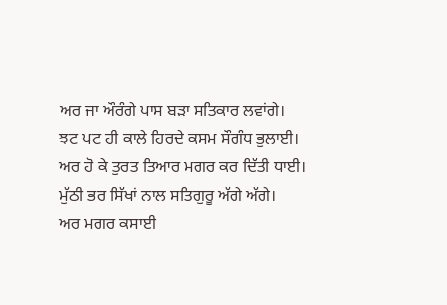ਅਰ ਜਾ ਔਰੰਗੇ ਪਾਸ ਬੜਾ ਸਤਿਕਾਰ ਲਵਾਂਗੇ।
ਝਟ ਪਟ ਹੀ ਕਾਲੇ ਹਿਰਦੇ ਕਸਮ ਸੌਗੰਧ ਭੁਲਾਈ।
ਅਰ ਹੋ ਕੇ ਤੁਰਤ ਤਿਆਰ ਮਗਰ ਕਰ ਦਿੱਤੀ ਧਾਈ।
ਮੁੱਠੀ ਭਰ ਸਿੱਖਾਂ ਨਾਲ ਸਤਿਗੁਰੂ ਅੱਗੇ ਅੱਗੇ।
ਅਰ ਮਗਰ ਕਸਾਈ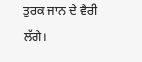ਤੁਰਕ ਜਾਨ ਦੇ ਵੈਰੀ ਲੱਗੇ।